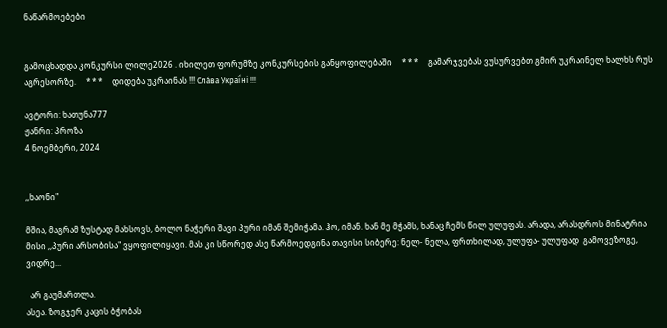ნაწარმოებები


გამოცხადდა კონკურსი ლილე2026 . იხილეთ ფორუმზე კონკურსების განყოფილებაში     * * *     გამარჯვებას ვუსურვებთ გმირ უკრაინელ ხალხს რუს აგრესორზე.     * * *     დიდება უკრაინას !!! Сла́ва Украї́ні !!!

ავტორი: ხათუნა777
ჟანრი: პროზა
4 ნოემბერი, 2024


,,ხაონი"

მშია, მაგრამ ზუსტად მახსოვს, ბოლო ნაჭერი შავი პური იმან შემიჭამა. ჰო, იმან. ხან მე მჭამს, ხანაც ჩემს წილ ულუფას. არადა, არასდროს მინატრია მისი ,,პური არსობისა" ვყოფილიყავი. მას კი სწორედ ასე წარმოედგინა თავისი სიბერე: ნელ- ნელა, ფრთხილად, ულუფა- ულუფად  გამოვეზოგე,  ვიდრე...

  არ გაუმართლა.
ასეა. ზოგჯერ კაცის ბჭობას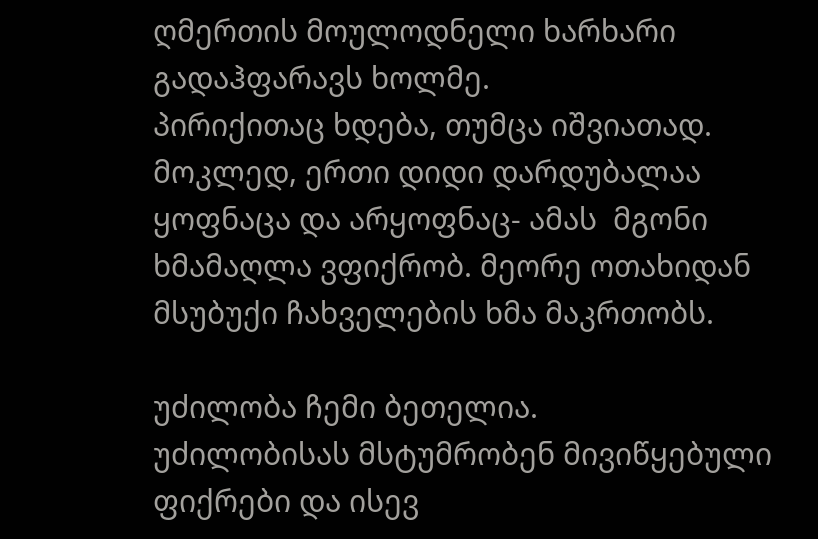ღმერთის მოულოდნელი ხარხარი გადაჰფარავს ხოლმე.
პირიქითაც ხდება, თუმცა იშვიათად.
მოკლედ, ერთი დიდი დარდუბალაა ყოფნაცა და არყოფნაც- ამას  მგონი ხმამაღლა ვფიქრობ. მეორე ოთახიდან მსუბუქი ჩახველების ხმა მაკრთობს.

უძილობა ჩემი ბეთელია.
უძილობისას მსტუმრობენ მივიწყებული  ფიქრები და ისევ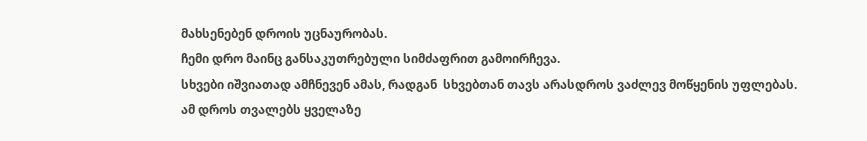მახსენებენ დროის უცნაურობას.
ჩემი დრო მაინც განსაკუთრებული სიმძაფრით გამოირჩევა.
სხვები იშვიათად ამჩნევენ ამას, რადგან  სხვებთან თავს არასდროს ვაძლევ მოწყენის უფლებას.
ამ დროს თვალებს ყველაზე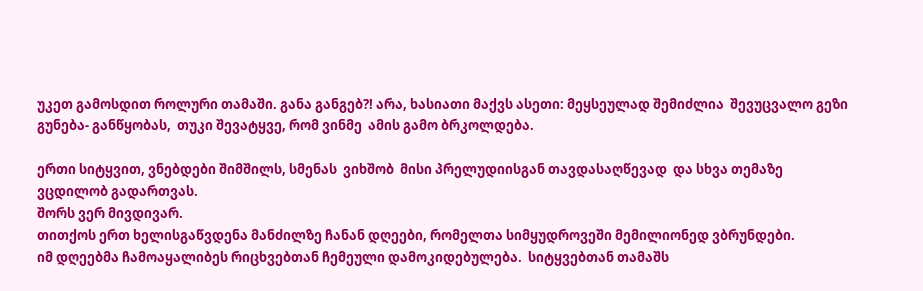უკეთ გამოსდით როლური თამაში. განა განგებ?! არა, ხასიათი მაქვს ასეთი: მეყსეულად შემიძლია  შევუცვალო გეზი  გუნება- განწყობას,  თუკი შევატყვე, რომ ვინმე  ამის გამო ბრკოლდება.

ერთი სიტყვით, ვნებდები შიმშილს, სმენას  ვიხშობ  მისი პრელუდიისგან თავდასაღწევად  და სხვა თემაზე ვცდილობ გადართვას.
შორს ვერ მივდივარ.
თითქოს ერთ ხელისგაწვდენა მანძილზე ჩანან დღეები, რომელთა სიმყუდროვეში მემილიონედ ვბრუნდები.
იმ დღეებმა ჩამოაყალიბეს რიცხვებთან ჩემეული დამოკიდებულება.  სიტყვებთან თამაშს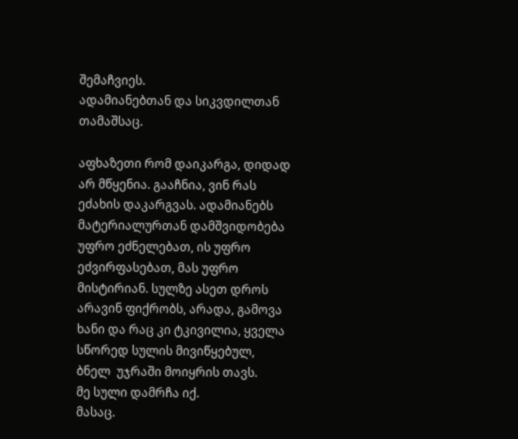შემაჩვიეს.
ადამიანებთან და სიკვდილთან თამაშსაც.

აფხაზეთი რომ დაიკარგა, დიდად არ მწყენია. გააჩნია, ვინ რას ეძახის დაკარგვას. ადამიანებს მატერიალურთან დამშვიდობება უფრო ეძნელებათ, ის უფრო ეძვირფასებათ, მას უფრო მისტირიან. სულზე ასეთ დროს არავინ ფიქრობს, არადა, გამოვა ხანი და რაც კი ტკივილია, ყველა სწორედ სულის მივიწყებულ, ბნელ  უჯრაში მოიყრის თავს.
მე სული დამრჩა იქ.
მასაც.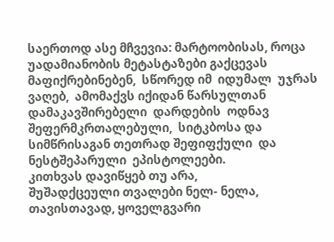საერთოდ ასე მჩვევია: მარტოობისას, როცა უადამიანობის მეტასტაზები გაქცევას მაფიქრებინებენ,  სწორედ იმ  იდუმალ  უჯრას ვაღებ,  ამომაქვს იქიდან წარსულთან დამაკავშირებელი  დარდების  ოდნავ შეფერმკრთალებული,  სიტკბოსა და სიმწრისაგან თეთრად შეფიფქული  და  ნესტშეპარული  ეპისტოლეები.
კითხვას დავიწყებ თუ არა,
შუშადქცეული თვალები ნელ- ნელა,  თავისთავად, ყოველგვარი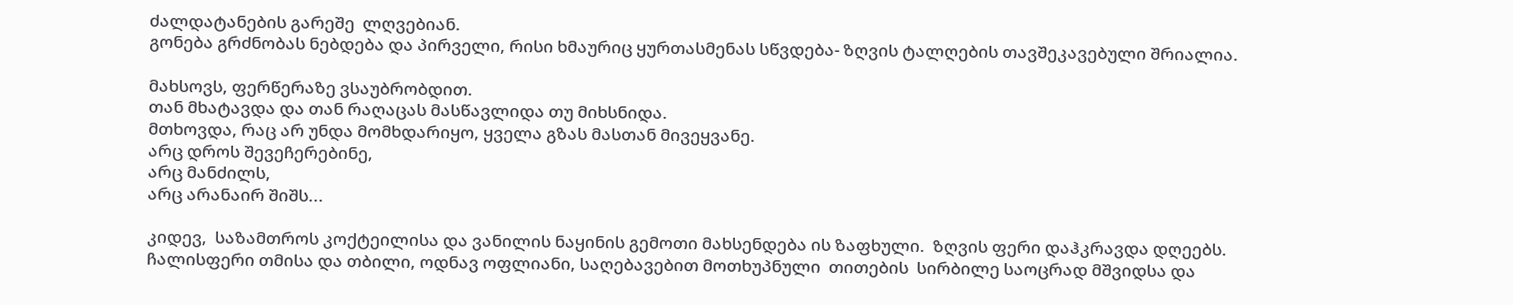ძალდატანების გარეშე  ლღვებიან.
გონება გრძნობას ნებდება და პირველი, რისი ხმაურიც ყურთასმენას სწვდება- ზღვის ტალღების თავშეკავებული შრიალია.

მახსოვს, ფერწერაზე ვსაუბრობდით.
თან მხატავდა და თან რაღაცას მასწავლიდა თუ მიხსნიდა.
მთხოვდა, რაც არ უნდა მომხდარიყო, ყველა გზას მასთან მივეყვანე.
არც დროს შევეჩერებინე,
არც მანძილს,
არც არანაირ შიშს...

კიდევ,  საზამთროს კოქტეილისა და ვანილის ნაყინის გემოთი მახსენდება ის ზაფხული.  ზღვის ფერი დაჰკრავდა დღეებს. ჩალისფერი თმისა და თბილი, ოდნავ ოფლიანი, საღებავებით მოთხუპნული  თითების  სირბილე საოცრად მშვიდსა და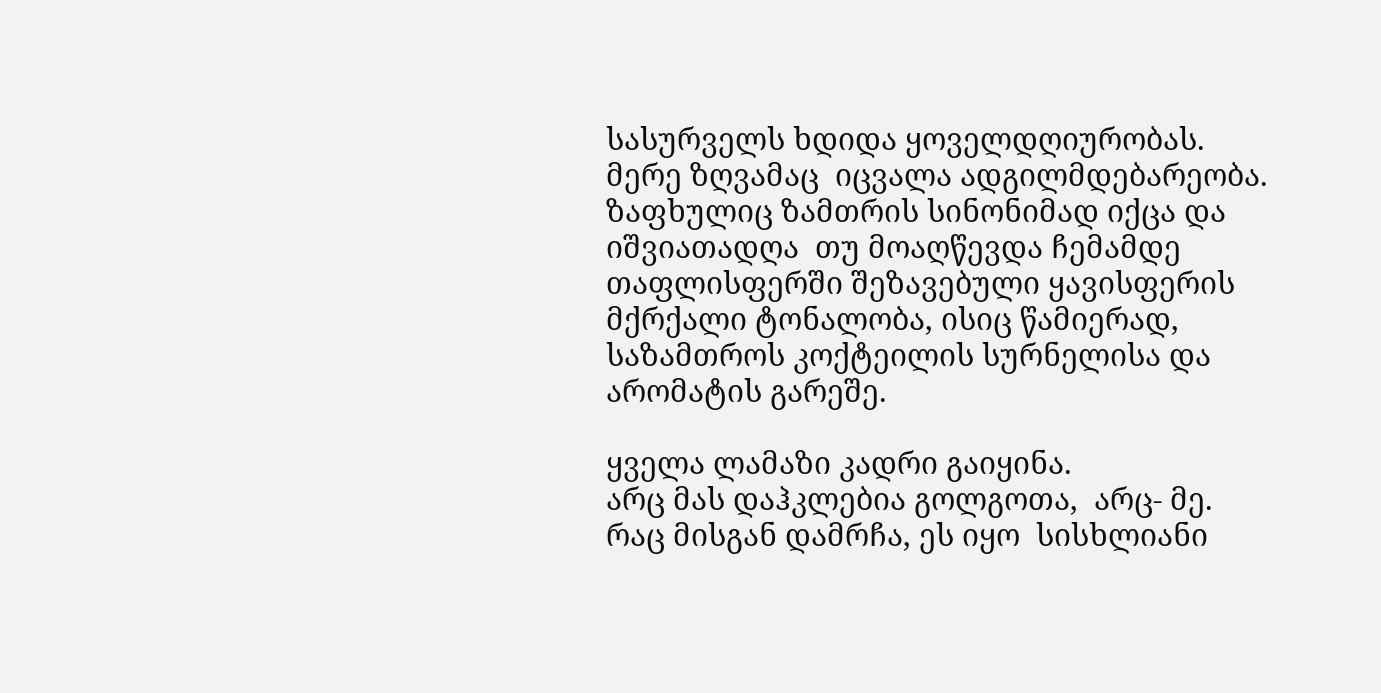სასურველს ხდიდა ყოველდღიურობას.
მერე ზღვამაც  იცვალა ადგილმდებარეობა. ზაფხულიც ზამთრის სინონიმად იქცა და იშვიათადღა  თუ მოაღწევდა ჩემამდე თაფლისფერში შეზავებული ყავისფერის მქრქალი ტონალობა, ისიც წამიერად,  საზამთროს კოქტეილის სურნელისა და არომატის გარეშე.

ყველა ლამაზი კადრი გაიყინა.
არც მას დაჰკლებია გოლგოთა,  არც- მე.
რაც მისგან დამრჩა, ეს იყო  სისხლიანი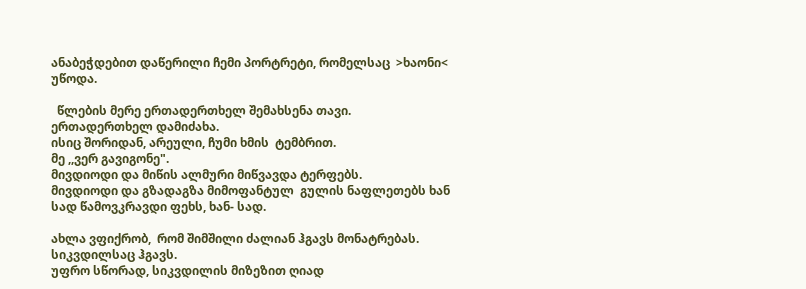ანაბეჭდებით დაწერილი ჩემი პორტრეტი, რომელსაც  >ხაონი< უწოდა.

  წლების მერე ერთადერთხელ შემახსენა თავი.
ერთადერთხელ დამიძახა.
ისიც შორიდან, არეული, ჩუმი ხმის  ტემბრით.
მე ,,ვერ გავიგონე".
მივდიოდი და მიწის ალმური მიწვავდა ტერფებს.
მივდიოდი და გზადაგზა მიმოფანტულ  გულის ნაფლეთებს ხან სად წამოვკრავდი ფეხს, ხან- სად.

ახლა ვფიქრობ,  რომ შიმშილი ძალიან ჰგავს მონატრებას.
სიკვდილსაც ჰგავს.
უფრო სწორად, სიკვდილის მიზეზით ღიად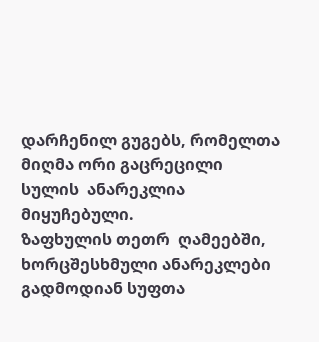დარჩენილ გუგებს, რომელთა  მიღმა ორი გაცრეცილი  სულის  ანარეკლია მიყუჩებული.
ზაფხულის თეთრ  ღამეებში,  ხორცშესხმული ანარეკლები გადმოდიან სუფთა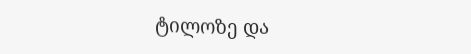ტილოზე და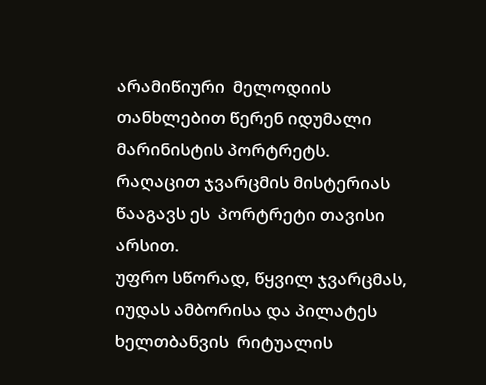არამიწიური  მელოდიის თანხლებით წერენ იდუმალი მარინისტის პორტრეტს.
რაღაცით ჯვარცმის მისტერიას წააგავს ეს  პორტრეტი თავისი არსით.
უფრო სწორად, წყვილ ჯვარცმას, იუდას ამბორისა და პილატეს ხელთბანვის  რიტუალის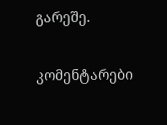გარეშე.

კომენტარები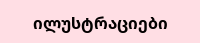ილუსტრაციები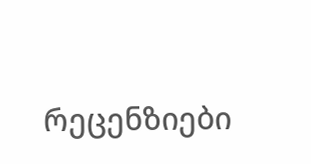რეცენზიები